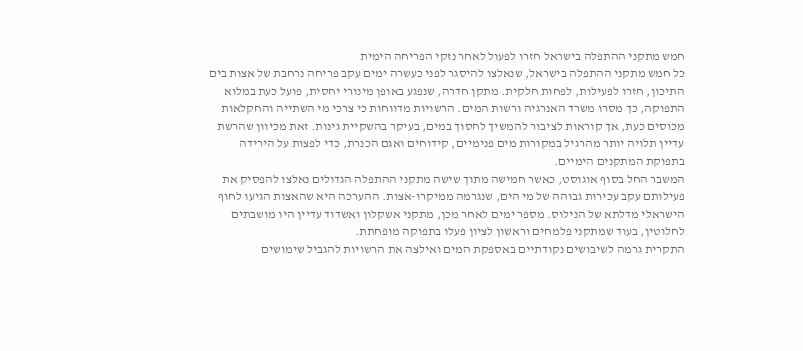חמש מתקני ההתפלה בישראל חזרו לפעול לאחר נזקי הפריחה הימית
כל חמש מתקני ההתפלה בישראל, שנאלצו להיסגר לפני כעשרה ימים עקב פריחה נרחבת של אצות בים התיכון, חזרו לפעילות, לפחות חלקית. מתקן חדרה, שנפגע באופן מינורי יחסית, פועל כעת במלוא התפוקה, כך מסרו משרד האנרגיה ורשות המים. הרשויות מדווחות כי צרכי מי השתייה והחקלאות מכוסים כעת, אך קוראות לציבור להמשיך לחסוך במים, בעיקר בהשקיית גינות. זאת מכיוון שהרשת עדיין תלויה יותר מהרגיל במקורות מים פנימיים, קידוחים ואגם הכנרת, כדי לפצות על הירידה בתפוקת המתקנים הימיים.
המשבר החל בסוף אוגוסט, כאשר חמישה מתוך שישה מתקני ההתפלה הגדולים נאלצו להפסיק את פעילותם עקב עכירות גבוהה של מי הים, שנגרמה ממיקרו-אצות. ההערכה היא שהאצות הגיעו לחוף הישראלי מדלתא של הנילוס. מספר ימים לאחר מכן, מתקני אשקלון ואשדוד עדיין היו מושבתים לחלוטין, בעוד שמתקני פלמחים וראשון לציון פעלו בתפוקה מופחתת.
התקרית גרמה לשיבושים נקודתיים באספקת המים ואילצה את הרשויות להגביל שימושים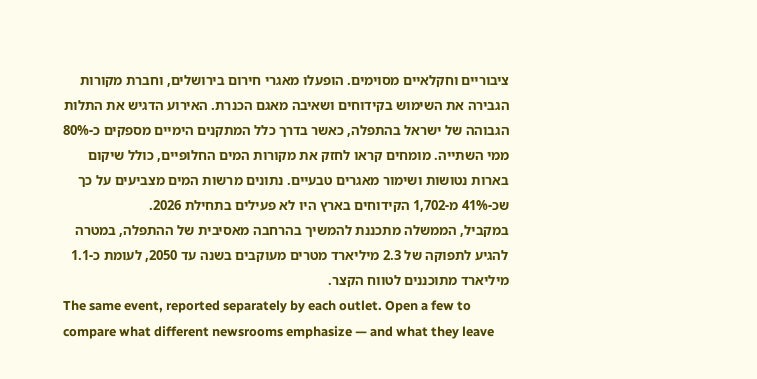ציבוריים וחקלאיים מסוימים. הופעלו מאגרי חירום בירושלים, וחברת מקורות הגבירה את השימוש בקידוחים ושאיבה מאגם הכנרת. האירוע הדגיש את התלות הגבוהה של ישראל בהתפלה, כאשר בדרך כלל המתקנים הימיים מספקים כ-80% ממי השתייה. מומחים קראו לחזק את מקורות המים החלופיים, כולל שיקום בארות נטושות ושימור מאגרים טבעיים. נתונים מרשות המים מצביעים על כך שכ-41% מ-1,702 הקידוחים בארץ היו לא פעילים בתחילת 2026.
במקביל, הממשלה מתכננת להמשיך בהרחבה מאסיבית של ההתפלה, במטרה להגיע לתפוקה של 2.3 מיליארד מטרים מעוקבים בשנה עד 2050, לעומת כ-1.1 מיליארד מתוכננים לטווח הקצר.
The same event, reported separately by each outlet. Open a few to compare what different newsrooms emphasize — and what they leave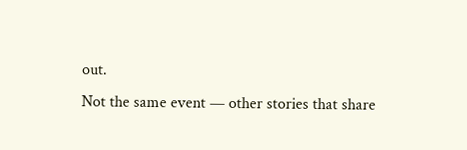out.
Not the same event — other stories that share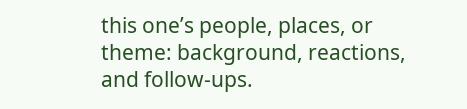this one’s people, places, or theme: background, reactions, and follow-ups.